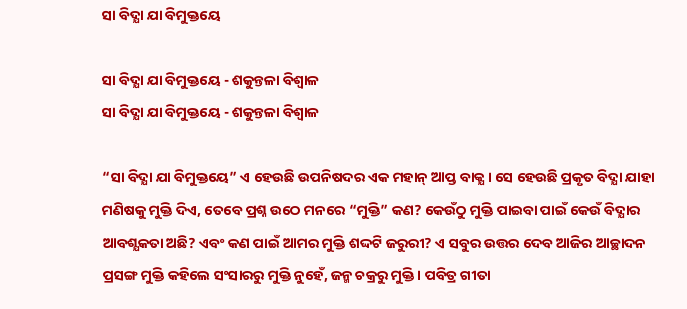ସା ବିଦ୍ଯା ଯା ବିମୁକ୍ତୟେ

ସା ବିଦ୍ଯା ଯା ବିମୁକ୍ତୟେ - ଶକୁନ୍ତଳା ବିଶ୍ଵାଳ
ସା ବିଦ୍ଯା ଯା ବିମୁକ୍ତୟେ - ଶକୁନ୍ତଳା ବିଶ୍ଵାଳ

“ସା ବିଦ୍ଯା ଯା ବିମୁକ୍ତୟେ” ଏ ହେଉଛି ଉପନିଷଦର ଏକ ମହାନ୍ ଆପ୍ତ ବାକ୍ଯ। ସେ ହେଉଛି ପ୍ରକୃତ ବିଦ୍ଯା ଯାହା ମଣିଷକୁ ମୁକ୍ତି ଦିଏ, ତେବେ ପ୍ରଶ୍ନ ଉଠେ ମନରେ “ମୁକ୍ତି” କଣ? କେଉଁଠୁ ମୁକ୍ତି ପାଇବା ପାଇଁ କେଉଁ ବିଦ୍ଯାର ଆବଶ୍ଯକତା ଅଛି? ଏବଂ କଣ ପାଇଁ ଆମର ମୁକ୍ତି ଶଦ୍ଦଟି ଜରୁରୀ? ଏ ସବୁର ଉତ୍ତର ଦେବ ଆଜିର ଆଚ୍ଛାଦନ ପ୍ରସଙ୍ଗ ମୁକ୍ତି କହିଲେ ସଂସାରରୁ ମୁକ୍ତି ନୁହେଁ, ଜନ୍ମ ଚକ୍ରରୁ ମୁକ୍ତି। ପବିତ୍ର ଗୀତା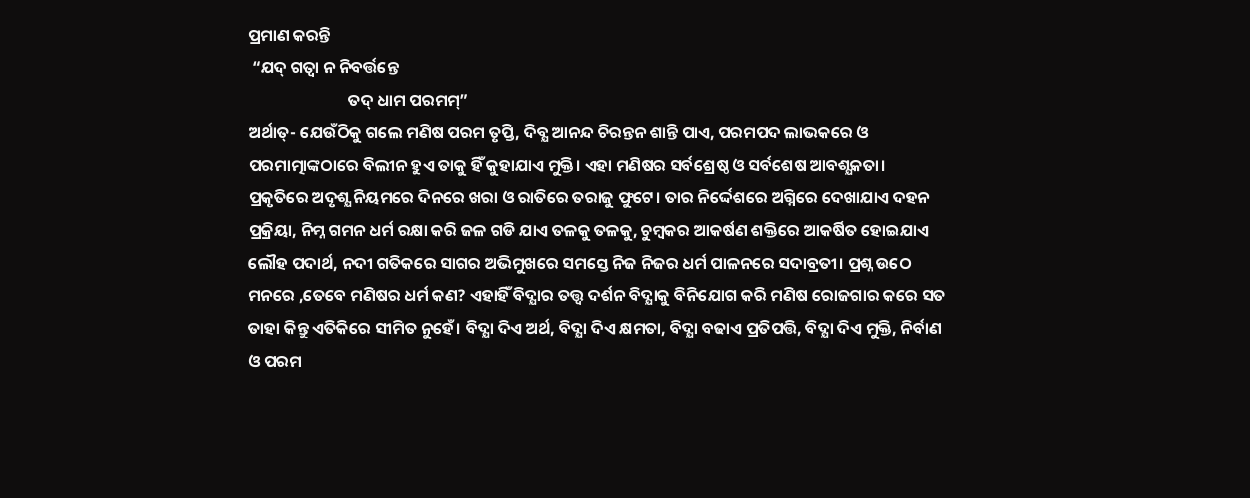ପ୍ରମାଣ କରନ୍ତି
 “ଯଦ୍ ଗତ୍ବା ନ ନିବର୍ତ୍ତନ୍ତେ
                           ତଦ୍ ଧାମ ପରମମ୍”
ଅର୍ଥାତ୍- ଯେଉଁଠିକୁ ଗଲେ ମଣିଷ ପରମ ତୃପ୍ତି, ଦିବ୍ଯ ଆନନ୍ଦ ଚିରନ୍ତନ ଶାନ୍ତି ପାଏ, ପରମପଦ ଲାଭକରେ ଓ ପରମାତ୍ମାଙ୍କଠାରେ ବିଲୀନ ହୁଏ ତାକୁ ହିଁ କୁହାଯାଏ ମୁକ୍ତି। ଏହା ମଣିଷର ସର୍ବଶ୍ରେଷ୍ଠ ଓ ସର୍ବଶେଷ ଆବଶ୍ଯକତା। ପ୍ରକୃତିରେ ଅଦୃଶ୍ଯ ନିୟମରେ ଦିନରେ ଖରା ଓ ରାତିରେ ତରାଜୁ ଫୁଟେ। ତାର ନିର୍ଦ୍ଦେଶରେ ଅଗ୍ନିରେ ଦେଖାଯାଏ ଦହନ ପ୍ରକ୍ରିୟା, ନିମ୍ନ ଗମନ ଧର୍ମ ରକ୍ଷା କରି ଜଳ ଗଡି ଯାଏ ତଳକୁ ତଳକୁ, ଚୁମ୍ବକର ଆକର୍ଷଣ ଶକ୍ତିରେ ଆକର୍ଷିତ ହୋଇଯାଏ ଲୌହ ପଦାର୍ଥ, ନଦୀ ଗତିକରେ ସାଗର ଅଭିମୁଖରେ ସମସ୍ତେ ନିଜ ନିଜର ଧର୍ମ ପାଳନରେ ସଦାବ୍ରତୀ। ପ୍ରଶ୍ନ ଉଠେ ମନରେ ,ତେବେ ମଣିଷର ଧର୍ମ କଣ? ଏହାହିଁ ବିଦ୍ଯାର ତତ୍ତ୍ବ ଦର୍ଶନ ବିଦ୍ଯାକୁ ବିନିଯୋଗ କରି ମଣିଷ ରୋଜଗାର କରେ ସତ ତାହା କିନ୍ତୁ ଏତିକିରେ ସୀମିତ ନୁହେଁ। ବିଦ୍ଯା ଦିଏ ଅର୍ଥ, ବିଦ୍ଯା ଦିଏ କ୍ଷମତା, ବିଦ୍ଯା ବଢାଏ ପ୍ରତିପତ୍ତି, ବିଦ୍ଯା ଦିଏ ମୁକ୍ତି, ନିର୍ବାଣ ଓ ପରମ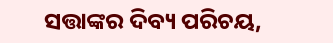ସତ୍ତାଙ୍କର ଦିବ୍ୟ ପରିଚୟ,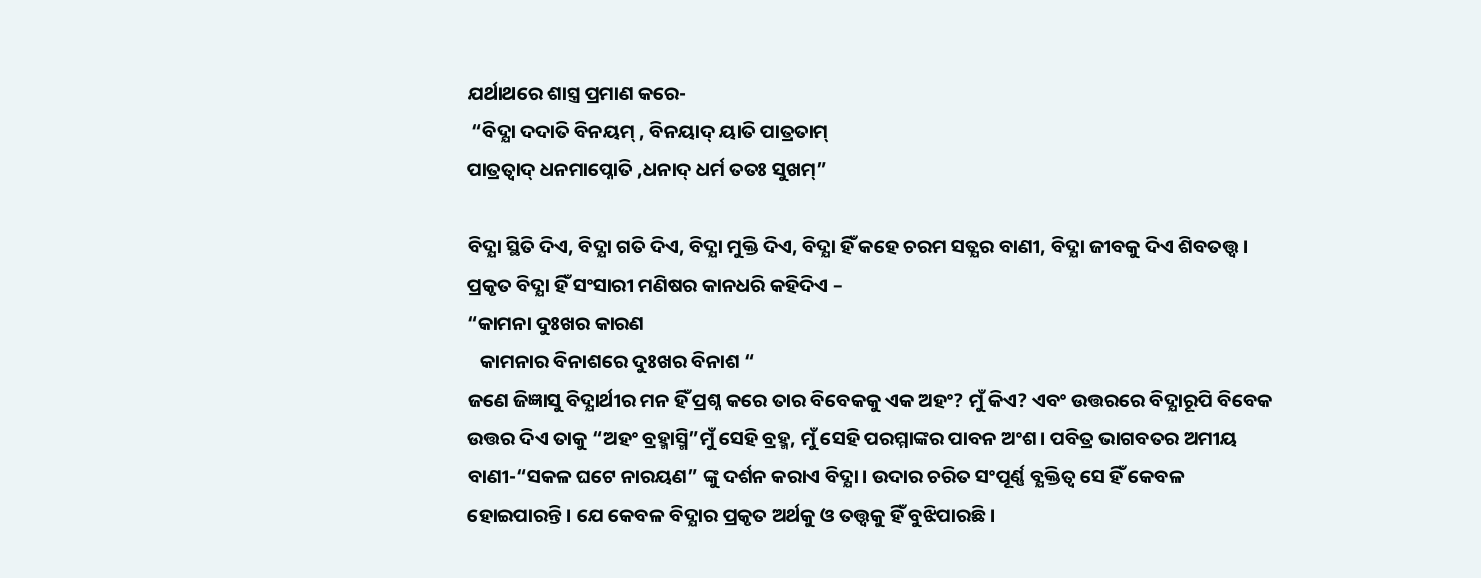ଯର୍ଥାଥରେ ଶାସ୍ତ୍ର ପ୍ରମାଣ କରେ-
 “ବିଦ୍ଯା ଦଦାତି ବିନୟମ୍ , ବିନୟାଦ୍ ୟାତି ପାତ୍ରତାମ୍
ପାତ୍ରତ୍ବାଦ୍ ଧନମାପ୍ନୋତି ,ଧନାଦ୍ ଧର୍ମ ତତଃ ସୁଖମ୍”

ବିଦ୍ଯା ସ୍ଥିତି ଦିଏ, ବିଦ୍ଯା ଗତି ଦିଏ, ବିଦ୍ଯା ମୁକ୍ତି ଦିଏ, ବିଦ୍ଯା ହିଁ କହେ ଚରମ ସତ୍ଯର ବାଣୀ, ବିଦ୍ଯା ଜୀବକୁ ଦିଏ ଶିବତତ୍ତ୍ବ। ପ୍ରକୃତ ବିଦ୍ଯା ହିଁ ସଂସାରୀ ମଣିଷର କାନଧରି କହିଦିଏ –
“କାମନା ଦୁଃଖର କାରଣ
   କାମନାର ବିନାଶରେ ଦୁଃଖର ବିନାଶ “
ଜଣେ ଜିଜ୍ଞାସୁ ବିଦ୍ଯାର୍ଥୀର ମନ ହିଁ ପ୍ରଶ୍ନ କରେ ତାର ବିବେକକୁ ଏକ ଅହଂ? ମୁଁ କିଏ? ଏବଂ ଉତ୍ତରରେ ବିଦ୍ଯାରୂପି ବିବେକ ଉତ୍ତର ଦିଏ ତାକୁ “ଅହଂ ବ୍ରହ୍ମାସ୍ମି”ମୁଁ ସେହି ବ୍ରହ୍ମ, ମୁଁ ସେହି ପରମ୍ମାଙ୍କର ପାବନ ଅଂଶ। ପବିତ୍ର ଭାଗବତର ଅମୀୟ ବାଣୀ-“ସକଳ ଘଟେ ନାରୟଣ” ଙ୍କୁ ଦର୍ଶନ କରାଏ ବିଦ୍ଯା। ଉଦାର ଚରିତ ସଂପୂର୍ଣ୍ଣ ବ୍ଯକ୍ତିତ୍ବ ସେ ହିଁ କେବଳ ହୋଇପାରନ୍ତି। ଯେ କେବଳ ବିଦ୍ଯାର ପ୍ରକୃତ ଅର୍ଥକୁ ଓ ତତ୍ତ୍ବକୁ ହିଁ ବୁଝିପାରଛି।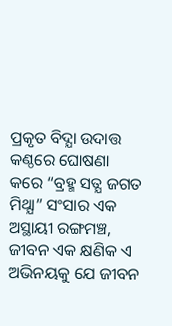ପ୍ରକୃତ ବିଦ୍ଯା ଉଦାତ୍ତ କଣ୍ଠରେ ଘୋଷଣା କରେ “ବ୍ରହ୍ମ ସତ୍ଯ ଜଗତ ମିଥ୍ଯା” ସଂସାର ଏକ ଅସ୍ଥାୟୀ ରଙ୍ଗମଞ୍ଚ, ଜୀବନ ଏକ କ୍ଷଣିକ ଏ ଅଭିନୟକୁ ଯେ ଜୀବନ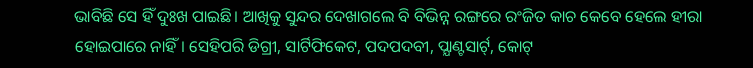ଭାବିଛି ସେ ହିଁ ଦୁଃଖ ପାଇଛି। ଆଖିକୁ ସୁନ୍ଦର ଦେଖାଗଲେ ବି ବିଭିନ୍ନ ରଙ୍ଗରେ ରଂଜିତ କାଚ କେବେ ହେଲେ ହୀରା ହୋଇପାରେ ନାହିଁ। ସେହିପରି ଡିଗ୍ରୀ, ସାର୍ଟିଫିକେଟ, ପଦପଦବୀ, ପ୍ଯାଣ୍ଟସାର୍ଟ୍, କୋଟ୍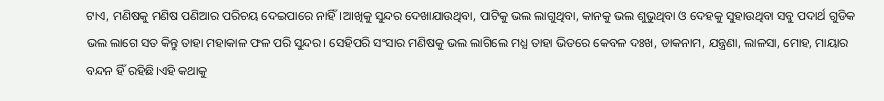ଟାଏ, ମଣିଷକୁ ମଣିଷ ପଣିଆର ପରିଚୟ ଦେଇପାରେ ନାହିଁ।ଆଖିକୁ ସୁନ୍ଦର ଦେଖାଯାଉଥିବା, ପାଟିକୁ ଭଲ ଲାଗୁଥିବା, କାନକୁ ଭଲ ଶୁଭୁଥିବା ଓ ଦେହକୁ ସୁହାଉଥିବା ସବୁ ପଦାର୍ଥ ଗୁଡିକ ଭଲ ଲାଗେ ସତ କିନ୍ତୁ ତାହା ମହାକାଳ ଫଳ ପରି ସୁନ୍ଦର। ସେହିପରି ସଂସାର ମଣିଷକୁ ଭଲ ଲାଗିଲେ ମଧ୍ଯ ତାହା ଭିତରେ କେବଳ ଦଃଖ, ଡାକନାମ, ଯନ୍ତ୍ରଣା, ଲାଳସା, ମୋହ, ମାୟାର ବନ୍ଦନ ହିଁ ରହିଛି।ଏହି କଥାକୁ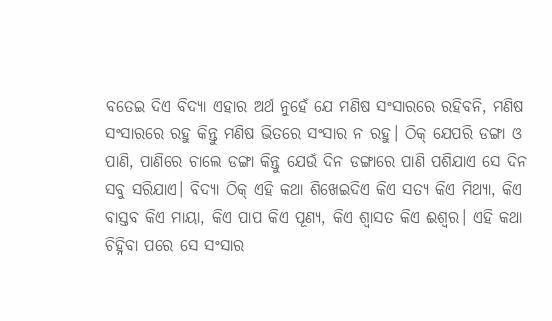ବତେଇ ଦିଏ ବିଦ୍ଯା ଏହାର ଅର୍ଥ ନୁହେଁ ଯେ ମଣିଷ ସଂସାରରେ ରହିବନି, ମଣିଷ ସଂସାରରେ ରହୁ କିନ୍ତୁ ମଣିଷ ଭିତରେ ସଂସାର ନ ରହୁ। ଠିକ୍ ଯେପରି ଡଙ୍ଗା ଓ ପାଣି, ପାଣିରେ ଚାଲେ ଡଙ୍ଗା କିନ୍ତୁ ଯେଉଁ ଦିନ ଡଙ୍ଗାରେ ପାଣି ପଶିଯାଏ ସେ ଦିନ ସବୁ ସରିଯାଏ। ବିଦ୍ଯା ଠିକ୍ ଏହି କଥା ଶିଖେଇଦିଏ କିଏ ସତ୍ଯ କିଏ ମିଥ୍ଯା, କିଏ ବାସ୍ତବ କିଏ ମାୟା, କିଏ ପାପ କିଏ ପୂଣ୍ୟ, କିଏ ଶ୍ବାସତ କିଏ ଈଶ୍ବର। ଏହି କଥା ଚିହ୍ନିବା ପରେ ସେ ସଂସାର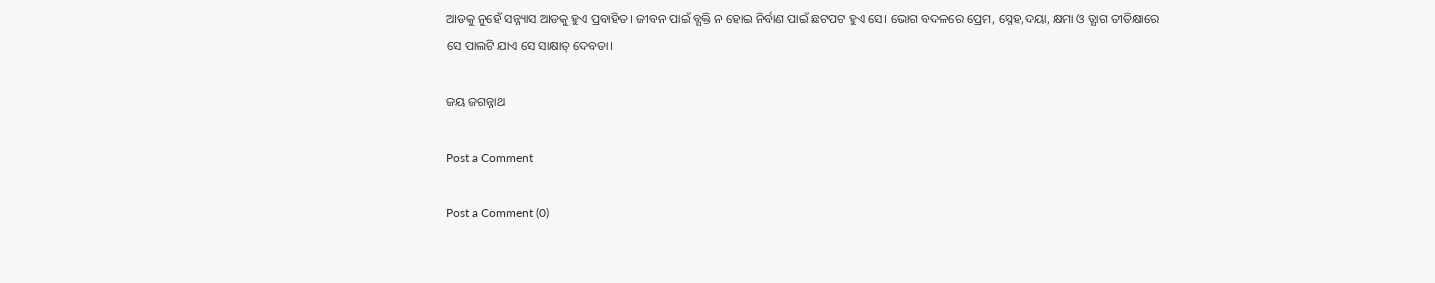ଆଡକୁ ନୁହେଁ ସନ୍ନ୍ୟାସ ଆଡକୁ ହୁଏ ପ୍ରବାହିତ। ଜୀବନ ପାଇଁ ବ୍ଯକ୍ତି ନ ହୋଇ ନିର୍ବାଣ ପାଇଁ ଛଟପଟ ହୁଏ ସେ। ଭୋଗ ବଦଳରେ ପ୍ରେମ, ସ୍ନେହ,ଦୟା, କ୍ଷମା ଓ ତ୍ଯାଗ ତୀତିକ୍ଷାରେ ସେ ପାଲଟି ଯାଏ ସେ ସାକ୍ଷାତ୍ ଦେବତା।

ଜୟ ଜଗନ୍ନାଥ

Post a Comment

Post a Comment (0)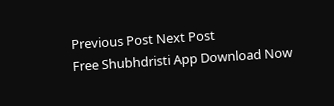Previous Post Next Post
Free Shubhdristi App Download Now